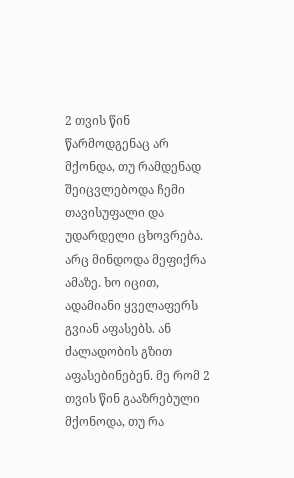2 თვის წინ წარმოდგენაც არ მქონდა, თუ რამდენად შეიცვლებოდა ჩემი თავისუფალი და უდარდელი ცხოვრება. არც მინდოდა მეფიქრა ამაზე. ხო იცით, ადამიანი ყველაფერს გვიან აფასებს. ან ძალადობის გზით აფასებინებენ. მე რომ 2 თვის წინ გააზრებული მქონოდა, თუ რა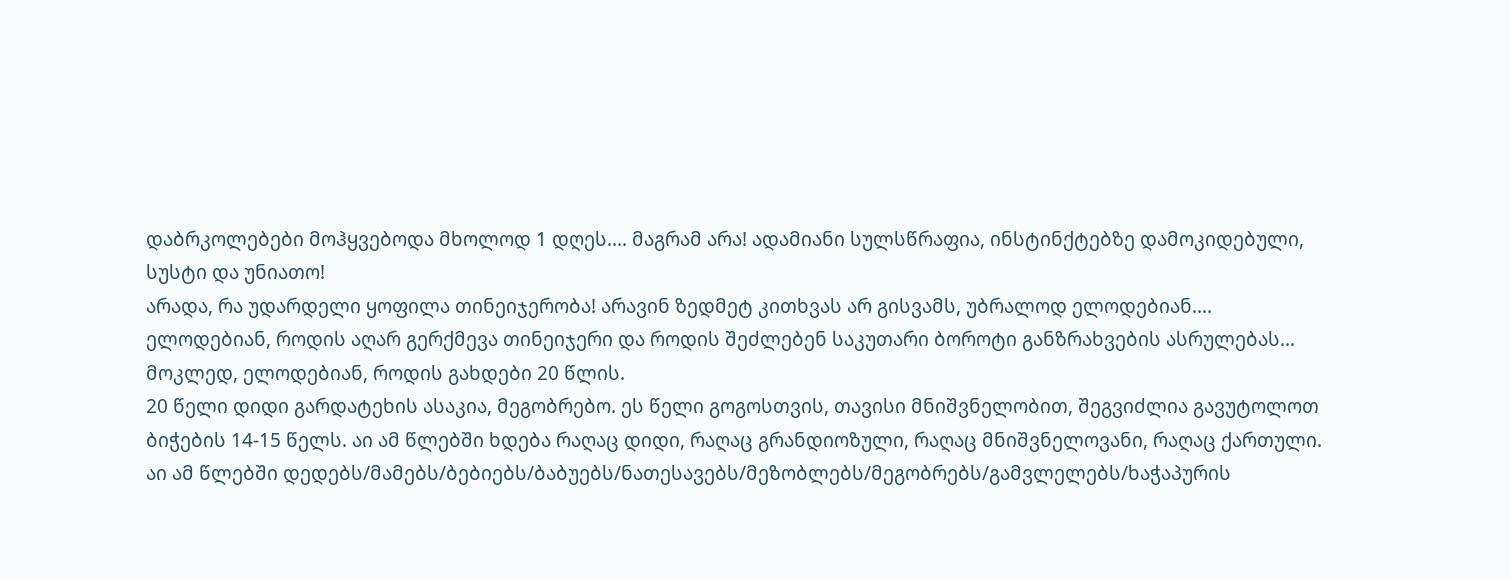დაბრკოლებები მოჰყვებოდა მხოლოდ 1 დღეს.... მაგრამ არა! ადამიანი სულსწრაფია, ინსტინქტებზე დამოკიდებული, სუსტი და უნიათო!
არადა, რა უდარდელი ყოფილა თინეიჯერობა! არავინ ზედმეტ კითხვას არ გისვამს, უბრალოდ ელოდებიან.... ელოდებიან, როდის აღარ გერქმევა თინეიჯერი და როდის შეძლებენ საკუთარი ბოროტი განზრახვების ასრულებას... მოკლედ, ელოდებიან, როდის გახდები 20 წლის.
20 წელი დიდი გარდატეხის ასაკია, მეგობრებო. ეს წელი გოგოსთვის, თავისი მნიშვნელობით, შეგვიძლია გავუტოლოთ ბიჭების 14-15 წელს. აი ამ წლებში ხდება რაღაც დიდი, რაღაც გრანდიოზული, რაღაც მნიშვნელოვანი, რაღაც ქართული. აი ამ წლებში დედებს/მამებს/ბებიებს/ბაბუებს/ნათესავებს/მეზობლებს/მეგობრებს/გამვლელებს/ხაჭაპურის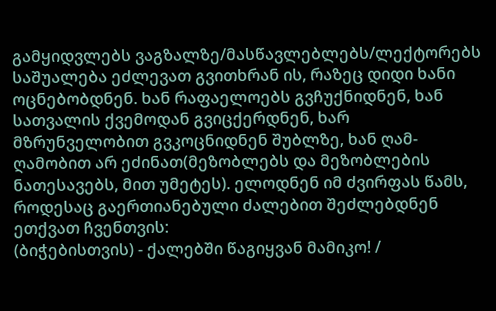გამყიდვლებს ვაგზალზე/მასწავლებლებს/ლექტორებს საშუალება ეძლევათ გვითხრან ის, რაზეც დიდი ხანი ოცნებობდნენ. ხან რაფაელოებს გვჩუქნიდნენ, ხან სათვალის ქვემოდან გვიცქერდნენ, ხარ მზრუნველობით გვკოცნიდნენ შუბლზე, ხან ღამ-ღამობით არ ეძინათ(მეზობლებს და მეზობლების ნათესავებს, მით უმეტეს). ელოდნენ იმ ძვირფას წამს, როდესაც გაერთიანებული ძალებით შეძლებდნენ ეთქვათ ჩვენთვის:
(ბიჭებისთვის) - ქალებში წაგიყვან მამიკო! /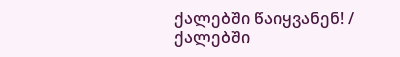ქალებში წაიყვანენ! / ქალებში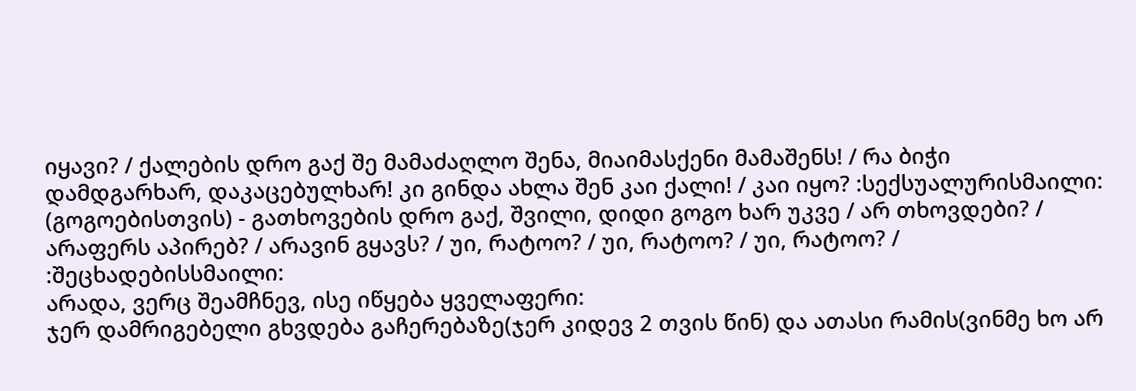იყავი? / ქალების დრო გაქ შე მამაძაღლო შენა, მიაიმასქენი მამაშენს! / რა ბიჭი დამდგარხარ, დაკაცებულხარ! კი გინდა ახლა შენ კაი ქალი! / კაი იყო? :სექსუალურისმაილი:
(გოგოებისთვის) - გათხოვების დრო გაქ, შვილი, დიდი გოგო ხარ უკვე / არ თხოვდები? / არაფერს აპირებ? / არავინ გყავს? / უი, რატოო? / უი, რატოო? / უი, რატოო? / :შეცხადებისსმაილი:
არადა, ვერც შეამჩნევ, ისე იწყება ყველაფერი:
ჯერ დამრიგებელი გხვდება გაჩერებაზე(ჯერ კიდევ 2 თვის წინ) და ათასი რამის(ვინმე ხო არ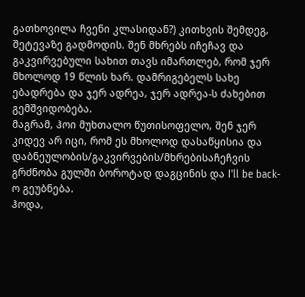გათხოვილა ჩვენი კლასიდან?) კითხვის შემდეგ, შეტევაზე გადმოდის. შენ მხრებს იჩეჩავ და გაკვირვებული სახით თავს იმართლებ, რომ ჯერ მხოლოდ 19 წლის ხარ. დამრიგებელს სახე ებადრება და ჯერ ადრეა, ჯერ ადრეა-ს ძახებით გემშვიდობება.
მაგრამ, ჰოი მუხთალო წუთისოფელო, შენ ჯერ კიდევ არ იცი, რომ ეს მხოლოდ დასაწყისია და დაბნეულობის/გაკვირვების/მხრებისაჩეჩვის გრძნობა გულში ბოროტად დაგცინის და I'll be back-ო გეუბნება.
ჰოდა,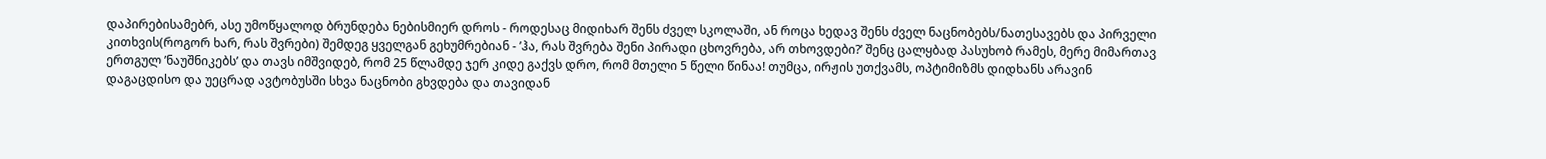დაპირებისამებრ, ასე უმოწყალოდ ბრუნდება ნებისმიერ დროს - როდესაც მიდიხარ შენს ძველ სკოლაში, ან როცა ხედავ შენს ძველ ნაცნობებს/ნათესავებს და პირველი კითხვის(როგორ ხარ, რას შვრები) შემდეგ ყველგან გეხუმრებიან - ’ჰა, რას შვრება შენი პირადი ცხოვრება, არ თხოვდები?’ შენც ცალყბად პასუხობ რამეს, მერე მიმართავ ერთგულ ’ნაუშნიკებს’ და თავს იმშვიდებ, რომ 25 წლამდე ჯერ კიდე გაქვს დრო, რომ მთელი 5 წელი წინაა! თუმცა, ირჟის უთქვამს, ოპტიმიზმს დიდხანს არავინ დაგაცდისო და უეცრად ავტობუსში სხვა ნაცნობი გხვდება და თავიდან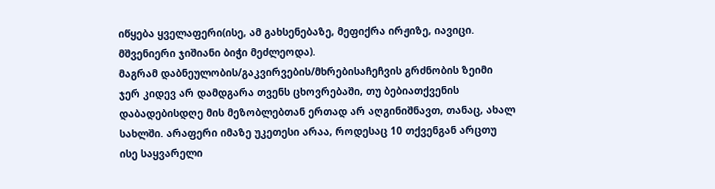იწყება ყველაფერი(ისე, ამ გახსენებაზე, მეფიქრა ირჟიზე, იავიცი. მშვენიერი ჯიშიანი ბიჭი მეძლეოდა).
მაგრამ დაბნეულობის/გაკვირვების/მხრებისაჩეჩვის გრძნობის ზეიმი ჯერ კიდევ არ დამდგარა თვენს ცხოვრებაში, თუ ბებიათქვენის დაბადებისდღე მის მეზობლებთან ერთად არ აღგინიშნავთ, თანაც, ახალ სახლში. არაფერი იმაზე უკეთესი არაა, როდესაც 10 თქვენგან არცთუ ისე საყვარელი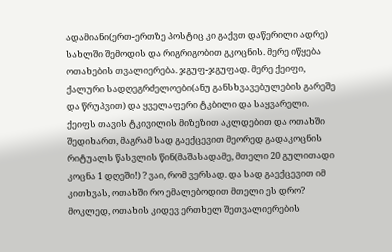ადამიანი(ერთ-ერთზე პოსტიც კი გაქვთ დაწერილი ადრე) სახლში შემოდის და რიგრიგობით გკოცნის. მერე იწყება ოთახების თვალიერება. ჯგუფ-ჯგუფად. მერე ქეიფი, ქალური სადღეგრძელოები(ანუ განსხვავებულების გარეშე და წრუპვით) და ყველაფერი ტკბილი და საყვარელი.
ქეიფს თავის ტკივილის მიზეზით აკლდებით და ოთახში შედიხართ, მაგრამ სად გაექცევით მეორედ გადაკოცნის რიტუალს წასვლის წინ(მაშასადამე, მთელი 20 გულითადი კოცნა 1 დღეში!) ? ვაი, რომ ვერსად. და სად გაექცევით იმ კითხვას, ოთახში რო ემალებოდით მთელი ეს დრო?
მოკლედ, ოთახის კიდევ ერთხელ შეთვალიერების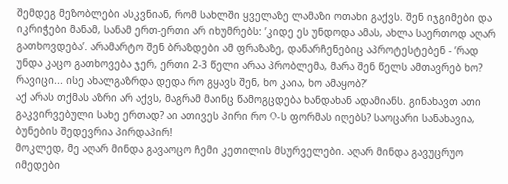შემდეგ მეზობლები ასკვნიან, რომ სახლში ყველაზე ლამაზი ოთახი გაქვს. შენ იჯგიმები და იკრიჭები მანამ, სანამ ერთ-ერთი არ იხუმრებს: ’კიდე ეს უნდოდა ამას, ახლა საერთოდ აღარ გათხოვდება’. არამარტო შენ ბრაზდები ამ ფრაზაზე, დანარჩენებიც აპროტესტებენ - ’რად უნდა კაცო გათხოვება ჯერ, ერთი 2-3 წელი არაა პრობლემა, მარა შენ წელს ამთავრებ ხო? რავიცი... ისე ახალგაზრდა დედა რო გყავს შენ, ხო კაია, ხო ამაყობ?’
აქ არას თქმას აზრი არ აქვს, მაგრამ მაინც წამოგცდება ხანდახან ადამიანს. გინახავთ ათი გაკვირვებული სახე ერთად? აი ათივეს პირი რო O-ს ფორმას იღებს? საოცარი სანახავია, ბუნების შედევრია პირდაპირ!
მოკლედ, მე აღარ მინდა გავაოცო ჩემი კეთილის მსურველები. აღარ მინდა გავუცრუო იმედები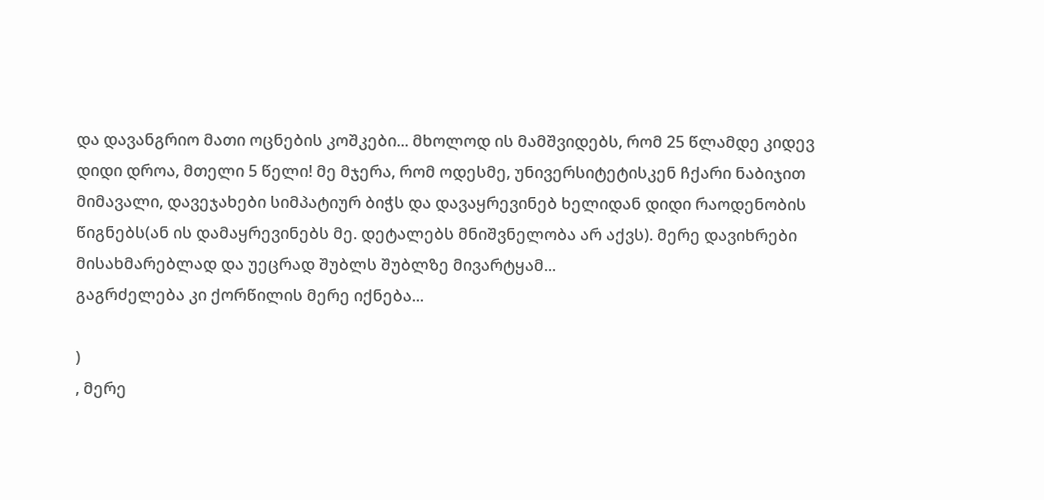და დავანგრიო მათი ოცნების კოშკები... მხოლოდ ის მამშვიდებს, რომ 25 წლამდე კიდევ დიდი დროა, მთელი 5 წელი! მე მჯერა, რომ ოდესმე, უნივერსიტეტისკენ ჩქარი ნაბიჯით მიმავალი, დავეჯახები სიმპატიურ ბიჭს და დავაყრევინებ ხელიდან დიდი რაოდენობის წიგნებს(ან ის დამაყრევინებს მე. დეტალებს მნიშვნელობა არ აქვს). მერე დავიხრები მისახმარებლად და უეცრად შუბლს შუბლზე მივარტყამ...
გაგრძელება კი ქორწილის მერე იქნება...

)
, მერე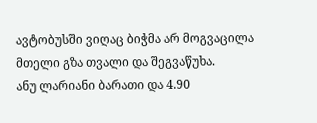ავტობუსში ვიღაც ბიჭმა არ მოგვაცილა მთელი გზა თვალი და შეგვაწუხა.
ანუ ლარიანი ბარათი და 4.90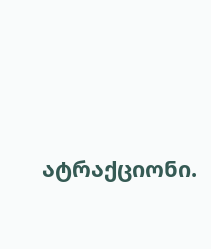ატრაქციონი.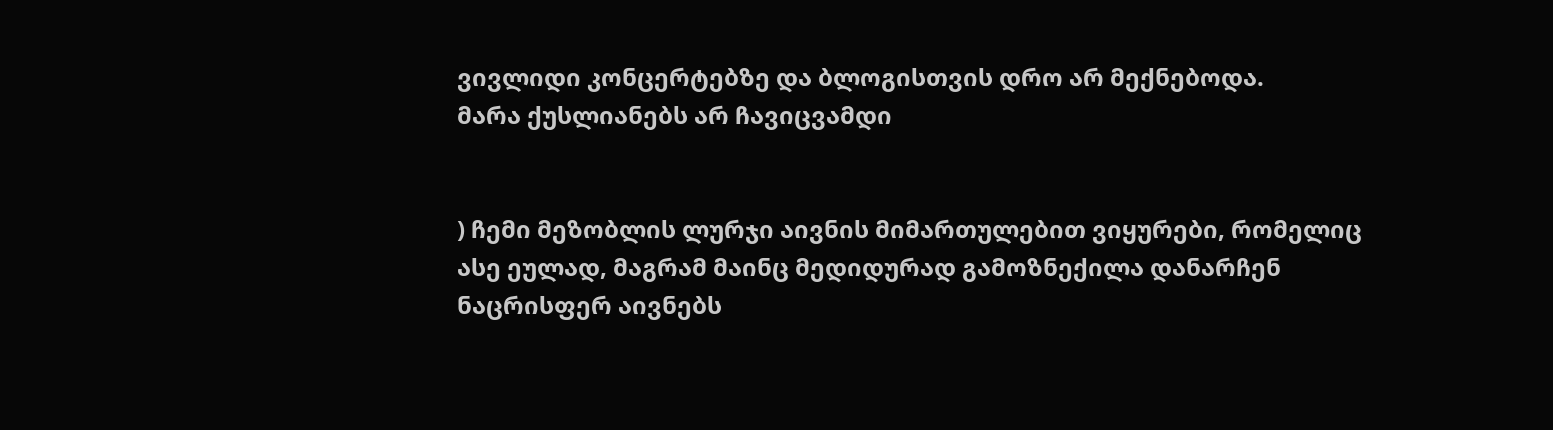ვივლიდი კონცერტებზე და ბლოგისთვის დრო არ მექნებოდა.
მარა ქუსლიანებს არ ჩავიცვამდი


) ჩემი მეზობლის ლურჯი აივნის მიმართულებით ვიყურები, რომელიც ასე ეულად, მაგრამ მაინც მედიდურად გამოზნექილა დანარჩენ ნაცრისფერ აივნებს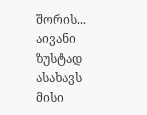შორის... აივანი ზუსტად ასახავს მისი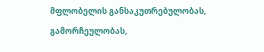მფლობელის განსაკუთრებულობას, გამორჩეულობას,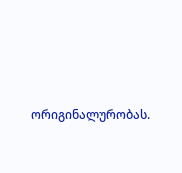ორიგინალურობას.